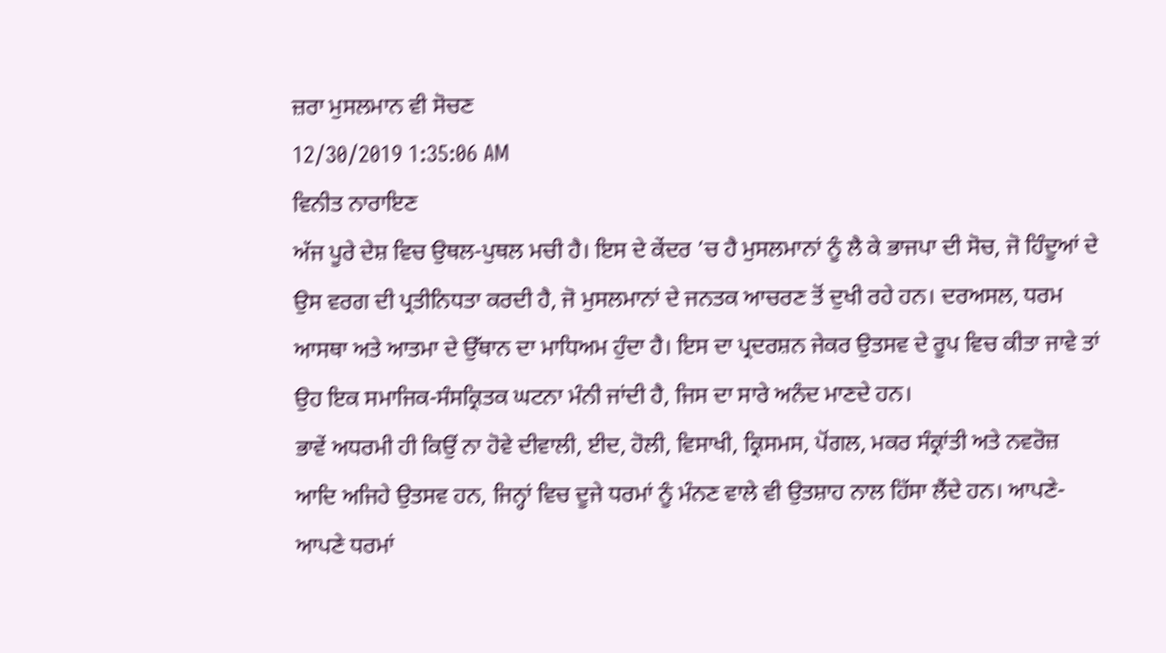ਜ਼ਰਾ ਮੁਸਲਮਾਨ ਵੀ ਸੋਚਣ
12/30/2019 1:35:06 AM
ਵਿਨੀਤ ਨਾਰਾਇਣ
ਅੱਜ ਪੂਰੇ ਦੇਸ਼ ਵਿਚ ਉਥਲ-ਪੁਥਲ ਮਚੀ ਹੈ। ਇਸ ਦੇ ਕੇਂਦਰ ’ਚ ਹੈ ਮੁਸਲਮਾਨਾਂ ਨੂੰ ਲੈ ਕੇ ਭਾਜਪਾ ਦੀ ਸੋਚ, ਜੋ ਹਿੰਦੂਆਂ ਦੇ ਉਸ ਵਰਗ ਦੀ ਪ੍ਰਤੀਨਿਧਤਾ ਕਰਦੀ ਹੈ, ਜੋ ਮੁਸਲਮਾਨਾਂ ਦੇ ਜਨਤਕ ਆਚਰਣ ਤੋਂ ਦੁਖੀ ਰਹੇ ਹਨ। ਦਰਅਸਲ, ਧਰਮ ਆਸਥਾ ਅਤੇ ਆਤਮਾ ਦੇ ਉੱਥਾਨ ਦਾ ਮਾਧਿਅਮ ਹੁੰਦਾ ਹੈ। ਇਸ ਦਾ ਪ੍ਰਦਰਸ਼ਨ ਜੇਕਰ ਉਤਸਵ ਦੇ ਰੂਪ ਵਿਚ ਕੀਤਾ ਜਾਵੇ ਤਾਂ ਉਹ ਇਕ ਸਮਾਜਿਕ-ਸੰਸਕ੍ਰਿਤਕ ਘਟਨਾ ਮੰਨੀ ਜਾਂਦੀ ਹੈ, ਜਿਸ ਦਾ ਸਾਰੇ ਅਨੰਦ ਮਾਣਦੇ ਹਨ।
ਭਾਵੇਂ ਅਧਰਮੀ ਹੀ ਕਿਉਂ ਨਾ ਹੋਵੇ ਦੀਵਾਲੀ, ਈਦ, ਹੋਲੀ, ਵਿਸਾਖੀ, ਕ੍ਰਿਸਮਸ, ਪੋਂਗਲ, ਮਕਰ ਸੰਕ੍ਰਾਂਤੀ ਅਤੇ ਨਵਰੋਜ਼ ਆਦਿ ਅਜਿਹੇ ਉਤਸਵ ਹਨ, ਜਿਨ੍ਹਾਂ ਵਿਚ ਦੂਜੇ ਧਰਮਾਂ ਨੂੰ ਮੰਨਣ ਵਾਲੇ ਵੀ ਉਤਸ਼ਾਹ ਨਾਲ ਹਿੱਸਾ ਲੈਂਦੇ ਹਨ। ਆਪਣੇ-ਆਪਣੇ ਧਰਮਾਂ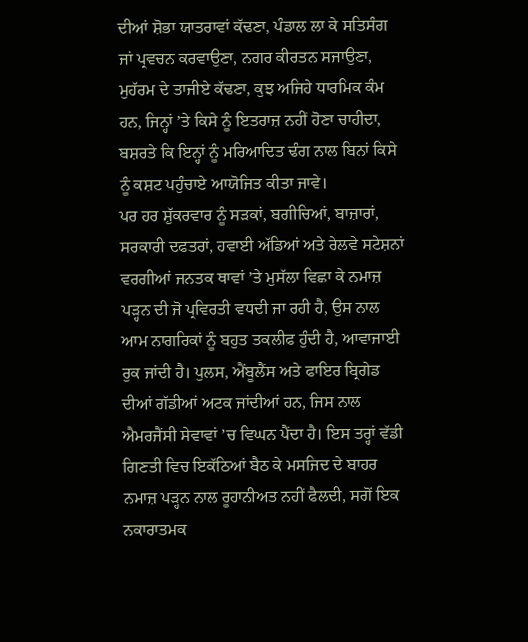ਦੀਆਂ ਸ਼ੋਭਾ ਯਾਤਰਾਵਾਂ ਕੱਢਣਾ, ਪੰਡਾਲ ਲਾ ਕੇ ਸਤਿਸੰਗ ਜਾਂ ਪ੍ਰਵਚਨ ਕਰਵਾਉਣਾ, ਨਗਰ ਕੀਰਤਨ ਸਜਾਉਣਾ, ਮੁਹੱਰਮ ਦੇ ਤਾਜੀਏ ਕੱਢਣਾ, ਕੁਝ ਅਜਿਹੇ ਧਾਰਮਿਕ ਕੰਮ ਹਨ, ਜਿਨ੍ਹਾਂ ’ਤੇ ਕਿਸੇ ਨੂੰ ਇਤਰਾਜ਼ ਨਹੀਂ ਹੋਣਾ ਚਾਹੀਦਾ, ਬਸ਼ਰਤੇ ਕਿ ਇਨ੍ਹਾਂ ਨੂੰ ਮਰਿਆਦਿਤ ਢੰਗ ਨਾਲ ਬਿਨਾਂ ਕਿਸੇ ਨੂੰ ਕਸ਼ਟ ਪਹੁੰਚਾਏ ਆਯੋਜਿਤ ਕੀਤਾ ਜਾਵੇ।
ਪਰ ਹਰ ਸ਼ੁੱਕਰਵਾਰ ਨੂੰ ਸੜਕਾਂ, ਬਗੀਚਿਆਂ, ਬਾਜ਼ਾਰਾਂ, ਸਰਕਾਰੀ ਦਫਤਰਾਂ, ਹਵਾਈ ਅੱਡਿਆਂ ਅਤੇ ਰੇਲਵੇ ਸਟੇਸ਼ਨਾਂ ਵਰਗੀਆਂ ਜਨਤਕ ਥਾਵਾਂ ’ਤੇ ਮੁਸੱਲਾ ਵਿਛਾ ਕੇ ਨਮਾਜ਼ ਪੜ੍ਹਨ ਦੀ ਜੋ ਪ੍ਰਵਿਰਤੀ ਵਧਦੀ ਜਾ ਰਹੀ ਹੈ, ਉਸ ਨਾਲ ਆਮ ਨਾਗਰਿਕਾਂ ਨੂੰ ਬਹੁਤ ਤਕਲੀਫ ਹੁੰਦੀ ਹੈ, ਆਵਾਜਾਈ ਰੁਕ ਜਾਂਦੀ ਹੈ। ਪੁਲਸ, ਐਂਬੂਲੈਂਸ ਅਤੇ ਫਾਇਰ ਬ੍ਰਿਗੇਡ ਦੀਆਂ ਗੱਡੀਆਂ ਅਟਕ ਜਾਂਦੀਆਂ ਹਨ, ਜਿਸ ਨਾਲ ਐਮਰਜੈਂਸੀ ਸੇਵਾਵਾਂ ’ਚ ਵਿਘਨ ਪੈਂਦਾ ਹੈ। ਇਸ ਤਰ੍ਹਾਂ ਵੱਡੀ ਗਿਣਤੀ ਵਿਚ ਇਕੱਠਿਆਂ ਬੈਠ ਕੇ ਮਸਜਿਦ ਦੇ ਬਾਹਰ ਨਮਾਜ਼ ਪੜ੍ਹਨ ਨਾਲ ਰੂਹਾਨੀਅਤ ਨਹੀਂ ਫੈਲਦੀ, ਸਗੋਂ ਇਕ ਨਕਾਰਾਤਮਕ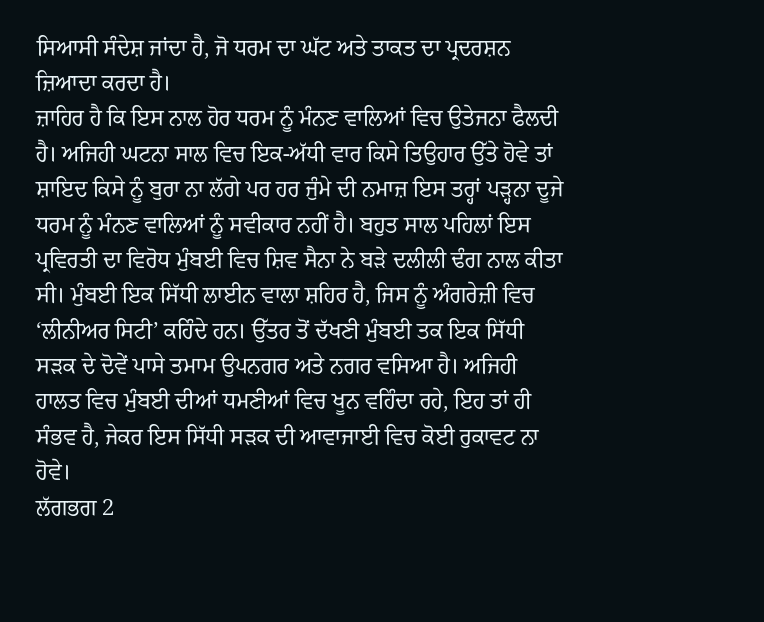ਸਿਆਸੀ ਸੰਦੇਸ਼ ਜਾਂਦਾ ਹੈ, ਜੋ ਧਰਮ ਦਾ ਘੱਟ ਅਤੇ ਤਾਕਤ ਦਾ ਪ੍ਰਦਰਸ਼ਨ ਜ਼ਿਆਦਾ ਕਰਦਾ ਹੈ।
ਜ਼ਾਹਿਰ ਹੈ ਕਿ ਇਸ ਨਾਲ ਹੋਰ ਧਰਮ ਨੂੰ ਮੰਨਣ ਵਾਲਿਆਂ ਵਿਚ ਉਤੇਜਨਾ ਫੈਲਦੀ ਹੈ। ਅਜਿਹੀ ਘਟਨਾ ਸਾਲ ਵਿਚ ਇਕ-ਅੱਧੀ ਵਾਰ ਕਿਸੇ ਤਿਉਹਾਰ ਉੱਤੇ ਹੋਵੇ ਤਾਂ ਸ਼ਾਇਦ ਕਿਸੇ ਨੂੰ ਬੁਰਾ ਨਾ ਲੱਗੇ ਪਰ ਹਰ ਜੁੰਮੇ ਦੀ ਨਮਾਜ਼ ਇਸ ਤਰ੍ਹਾਂ ਪੜ੍ਹਨਾ ਦੂਜੇ ਧਰਮ ਨੂੰ ਮੰਨਣ ਵਾਲਿਆਂ ਨੂੰ ਸਵੀਕਾਰ ਨਹੀਂ ਹੈ। ਬਹੁਤ ਸਾਲ ਪਹਿਲਾਂ ਇਸ ਪ੍ਰਵਿਰਤੀ ਦਾ ਵਿਰੋਧ ਮੁੰਬਈ ਵਿਚ ਸ਼ਿਵ ਸੈਨਾ ਨੇ ਬੜੇ ਦਲੀਲੀ ਢੰਗ ਨਾਲ ਕੀਤਾ ਸੀ। ਮੁੰਬਈ ਇਕ ਸਿੱਧੀ ਲਾਈਨ ਵਾਲਾ ਸ਼ਹਿਰ ਹੈ, ਜਿਸ ਨੂੰ ਅੰਗਰੇਜ਼ੀ ਵਿਚ ‘ਲੀਨੀਅਰ ਸਿਟੀ’ ਕਹਿੰਦੇ ਹਨ। ਉੱਤਰ ਤੋਂ ਦੱਖਣੀ ਮੁੰਬਈ ਤਕ ਇਕ ਸਿੱਧੀ ਸੜਕ ਦੇ ਦੋਵੇਂ ਪਾਸੇ ਤਮਾਮ ਉਪਨਗਰ ਅਤੇ ਨਗਰ ਵਸਿਆ ਹੈ। ਅਜਿਹੀ ਹਾਲਤ ਵਿਚ ਮੁੰਬਈ ਦੀਆਂ ਧਮਣੀਆਂ ਵਿਚ ਖੂਨ ਵਹਿੰਦਾ ਰਹੇ, ਇਹ ਤਾਂ ਹੀ ਸੰਭਵ ਹੈ, ਜੇਕਰ ਇਸ ਸਿੱਧੀ ਸੜਕ ਦੀ ਆਵਾਜਾਈ ਵਿਚ ਕੋਈ ਰੁਕਾਵਟ ਨਾ ਹੋਵੇ।
ਲੱਗਭਗ 2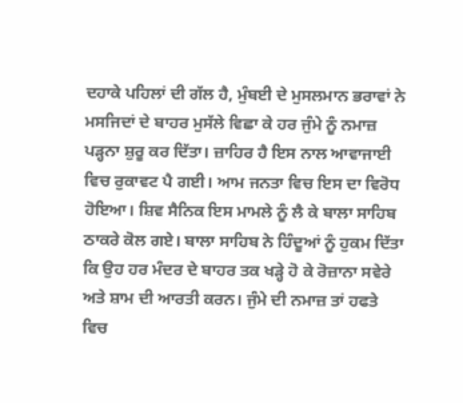ਦਹਾਕੇ ਪਹਿਲਾਂ ਦੀ ਗੱਲ ਹੈ, ਮੁੰਬਈ ਦੇ ਮੁਸਲਮਾਨ ਭਰਾਵਾਂ ਨੇ ਮਸਜਿਦਾਂ ਦੇ ਬਾਹਰ ਮੁਸੱਲੇ ਵਿਛਾ ਕੇ ਹਰ ਜੁੰਮੇ ਨੂੰ ਨਮਾਜ਼ ਪੜ੍ਹਨਾ ਸ਼ੁਰੂ ਕਰ ਦਿੱਤਾ। ਜ਼ਾਹਿਰ ਹੈ ਇਸ ਨਾਲ ਆਵਾਜਾਈ ਵਿਚ ਰੁਕਾਵਟ ਪੈ ਗਈ। ਆਮ ਜਨਤਾ ਵਿਚ ਇਸ ਦਾ ਵਿਰੋਧ ਹੋਇਆ। ਸ਼ਿਵ ਸੈਨਿਕ ਇਸ ਮਾਮਲੇ ਨੂੰ ਲੈ ਕੇ ਬਾਲਾ ਸਾਹਿਬ ਠਾਕਰੇ ਕੋਲ ਗਏ। ਬਾਲਾ ਸਾਹਿਬ ਨੇ ਹਿੰਦੂਆਂ ਨੂੰ ਹੁਕਮ ਦਿੱਤਾ ਕਿ ਉਹ ਹਰ ਮੰਦਰ ਦੇ ਬਾਹਰ ਤਕ ਖੜ੍ਹੇ ਹੋ ਕੇ ਰੋਜ਼ਾਨਾ ਸਵੇਰੇ ਅਤੇ ਸ਼ਾਮ ਦੀ ਆਰਤੀ ਕਰਨ। ਜੁੰਮੇ ਦੀ ਨਮਾਜ਼ ਤਾਂ ਹਫਤੇ ਵਿਚ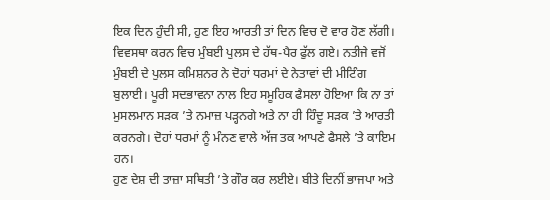ਇਕ ਦਿਨ ਹੁੰਦੀ ਸੀ, ਹੁਣ ਇਹ ਆਰਤੀ ਤਾਂ ਦਿਨ ਵਿਚ ਦੋ ਵਾਰ ਹੋਣ ਲੱਗੀ। ਵਿਵਸਥਾ ਕਰਨ ਵਿਚ ਮੁੰਬਈ ਪੁਲਸ ਦੇ ਹੱਥ-ਪੈਰ ਫੁੱਲ ਗਏ। ਨਤੀਜੇ ਵਜੋਂ ਮੁੰਬਈ ਦੇ ਪੁਲਸ ਕਮਿਸ਼ਨਰ ਨੇ ਦੋਹਾਂ ਧਰਮਾਂ ਦੇ ਨੇਤਾਵਾਂ ਦੀ ਮੀਟਿੰਗ ਬੁਲਾਈ। ਪੂਰੀ ਸਦਭਾਵਨਾ ਨਾਲ ਇਹ ਸਮੂਹਿਕ ਫੈਸਲਾ ਹੋਇਆ ਕਿ ਨਾ ਤਾਂ ਮੁਸਲਮਾਨ ਸੜਕ ’ਤੇ ਨਮਾਜ਼ ਪੜ੍ਹਨਗੇ ਅਤੇ ਨਾ ਹੀ ਹਿੰਦੂ ਸੜਕ ’ਤੇ ਆਰਤੀ ਕਰਨਗੇ। ਦੋਹਾਂ ਧਰਮਾਂ ਨੂੰ ਮੰਨਣ ਵਾਲੇ ਅੱਜ ਤਕ ਆਪਣੇ ਫੈਸਲੇ ’ਤੇ ਕਾਇਮ ਹਨ।
ਹੁਣ ਦੇਸ਼ ਦੀ ਤਾਜ਼ਾ ਸਥਿਤੀ ’ਤੇ ਗੌਰ ਕਰ ਲਈਏ। ਬੀਤੇ ਦਿਨੀਂ ਭਾਜਪਾ ਅਤੇ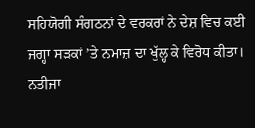ਸਹਿਯੋਗੀ ਸੰਗਠਨਾਂ ਦੇ ਵਰਕਰਾਂ ਨੇ ਦੇਸ਼ ਵਿਚ ਕਈ ਜਗ੍ਹਾ ਸੜਕਾਂ ’ਤੇ ਨਮਾਜ਼ ਦਾ ਖੁੱਲ੍ਹ ਕੇ ਵਿਰੋਧ ਕੀਤਾ। ਨਤੀਜਾ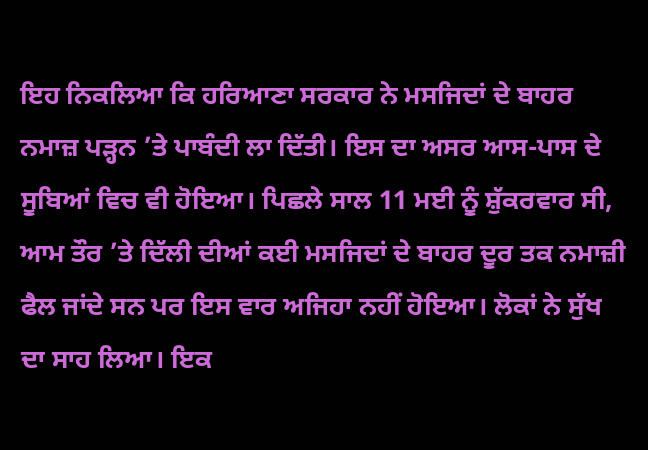ਇਹ ਨਿਕਲਿਆ ਕਿ ਹਰਿਆਣਾ ਸਰਕਾਰ ਨੇ ਮਸਜਿਦਾਂ ਦੇ ਬਾਹਰ ਨਮਾਜ਼ ਪੜ੍ਹਨ ’ਤੇ ਪਾਬੰਦੀ ਲਾ ਦਿੱਤੀ। ਇਸ ਦਾ ਅਸਰ ਆਸ-ਪਾਸ ਦੇ ਸੂਬਿਆਂ ਵਿਚ ਵੀ ਹੋਇਆ। ਪਿਛਲੇ ਸਾਲ 11 ਮਈ ਨੂੰ ਸ਼ੁੱਕਰਵਾਰ ਸੀ, ਆਮ ਤੌਰ ’ਤੇ ਦਿੱਲੀ ਦੀਆਂ ਕਈ ਮਸਜਿਦਾਂ ਦੇ ਬਾਹਰ ਦੂਰ ਤਕ ਨਮਾਜ਼ੀ ਫੈਲ ਜਾਂਦੇ ਸਨ ਪਰ ਇਸ ਵਾਰ ਅਜਿਹਾ ਨਹੀਂ ਹੋਇਆ। ਲੋਕਾਂ ਨੇ ਸੁੱਖ ਦਾ ਸਾਹ ਲਿਆ। ਇਕ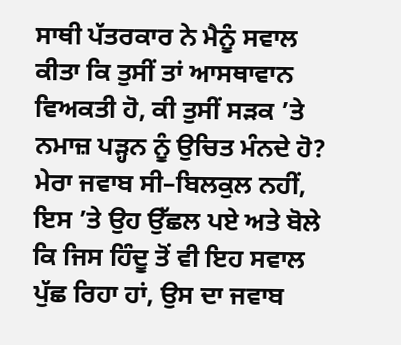ਸਾਥੀ ਪੱਤਰਕਾਰ ਨੇ ਮੈਨੂੰ ਸਵਾਲ ਕੀਤਾ ਕਿ ਤੁਸੀਂ ਤਾਂ ਆਸਥਾਵਾਨ ਵਿਅਕਤੀ ਹੋ, ਕੀ ਤੁਸੀਂ ਸੜਕ ’ਤੇ ਨਮਾਜ਼ ਪੜ੍ਹਨ ਨੂੰ ਉਚਿਤ ਮੰਨਦੇ ਹੋ? ਮੇਰਾ ਜਵਾਬ ਸੀ–ਬਿਲਕੁਲ ਨਹੀਂ, ਇਸ ’ਤੇ ਉਹ ਉੱਛਲ ਪਏ ਅਤੇ ਬੋਲੇ ਕਿ ਜਿਸ ਹਿੰਦੂ ਤੋਂ ਵੀ ਇਹ ਸਵਾਲ ਪੁੱਛ ਰਿਹਾ ਹਾਂ, ਉਸ ਦਾ ਜਵਾਬ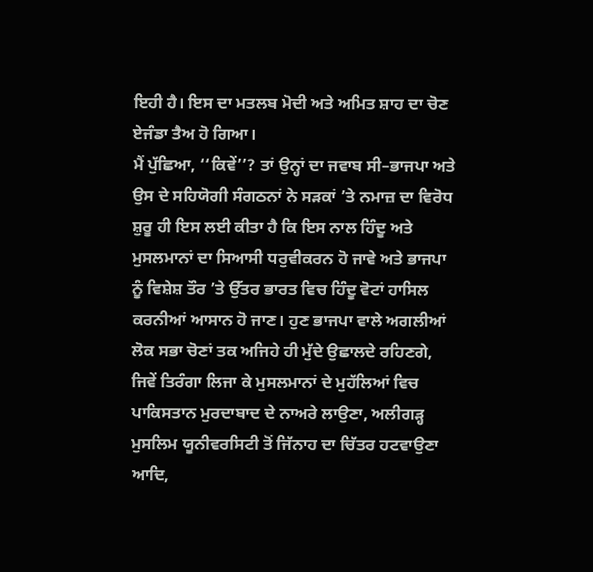ਇਹੀ ਹੈ। ਇਸ ਦਾ ਮਤਲਬ ਮੋਦੀ ਅਤੇ ਅਮਿਤ ਸ਼ਾਹ ਦਾ ਚੋਣ ਏਜੰਡਾ ਤੈਅ ਹੋ ਗਿਆ।
ਮੈਂ ਪੁੱਛਿਆ, ‘‘ਕਿਵੇਂ’’? ਤਾਂ ਉਨ੍ਹਾਂ ਦਾ ਜਵਾਬ ਸੀ–ਭਾਜਪਾ ਅਤੇ ਉਸ ਦੇ ਸਹਿਯੋਗੀ ਸੰਗਠਨਾਂ ਨੇ ਸੜਕਾਂ ’ਤੇ ਨਮਾਜ਼ ਦਾ ਵਿਰੋਧ ਸ਼ੁਰੂ ਹੀ ਇਸ ਲਈ ਕੀਤਾ ਹੈ ਕਿ ਇਸ ਨਾਲ ਹਿੰਦੂ ਅਤੇ ਮੁਸਲਮਾਨਾਂ ਦਾ ਸਿਆਸੀ ਧਰੁਵੀਕਰਨ ਹੋ ਜਾਵੇ ਅਤੇ ਭਾਜਪਾ ਨੂੰ ਵਿਸ਼ੇਸ਼ ਤੌਰ ’ਤੇ ਉੱਤਰ ਭਾਰਤ ਵਿਚ ਹਿੰਦੂ ਵੋਟਾਂ ਹਾਸਿਲ ਕਰਨੀਆਂ ਆਸਾਨ ਹੋ ਜਾਣ। ਹੁਣ ਭਾਜਪਾ ਵਾਲੇ ਅਗਲੀਆਂ ਲੋਕ ਸਭਾ ਚੋਣਾਂ ਤਕ ਅਜਿਹੇ ਹੀ ਮੁੱਦੇ ਉਛਾਲਦੇ ਰਹਿਣਗੇ, ਜਿਵੇਂ ਤਿਰੰਗਾ ਲਿਜਾ ਕੇ ਮੁਸਲਮਾਨਾਂ ਦੇ ਮੁਹੱਲਿਆਂ ਵਿਚ ਪਾਕਿਸਤਾਨ ਮੁਰਦਾਬਾਦ ਦੇ ਨਾਅਰੇ ਲਾਉਣਾ, ਅਲੀਗੜ੍ਹ ਮੁਸਲਿਮ ਯੂਨੀਵਰਸਿਟੀ ਤੋਂ ਜਿੱਨਾਹ ਦਾ ਚਿੱਤਰ ਹਟਵਾਉਣਾ ਆਦਿ,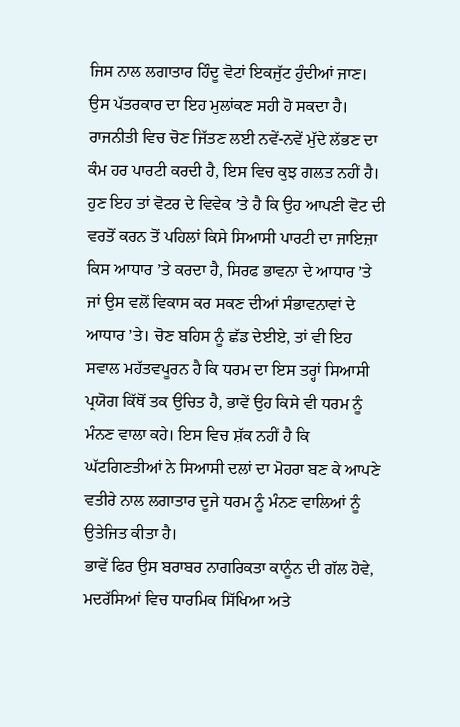ਜਿਸ ਨਾਲ ਲਗਾਤਾਰ ਹਿੰਦੂ ਵੋਟਾਂ ਇਕਜੁੱਟ ਹੁੰਦੀਆਂ ਜਾਣ।
ਉਸ ਪੱਤਰਕਾਰ ਦਾ ਇਹ ਮੁਲਾਂਕਣ ਸਹੀ ਹੋ ਸਕਦਾ ਹੈ। ਰਾਜਨੀਤੀ ਵਿਚ ਚੋਣ ਜਿੱਤਣ ਲਈ ਨਵੇਂ-ਨਵੇਂ ਮੁੱਦੇ ਲੱਭਣ ਦਾ ਕੰਮ ਹਰ ਪਾਰਟੀ ਕਰਦੀ ਹੈ, ਇਸ ਵਿਚ ਕੁਝ ਗਲਤ ਨਹੀਂ ਹੈ। ਹੁਣ ਇਹ ਤਾਂ ਵੋਟਰ ਦੇ ਵਿਵੇਕ ’ਤੇ ਹੈ ਕਿ ਉਹ ਆਪਣੀ ਵੋਟ ਦੀ ਵਰਤੋਂ ਕਰਨ ਤੋਂ ਪਹਿਲਾਂ ਕਿਸੇ ਸਿਆਸੀ ਪਾਰਟੀ ਦਾ ਜਾਇਜ਼ਾ ਕਿਸ ਆਧਾਰ ’ਤੇ ਕਰਦਾ ਹੈ, ਸਿਰਫ ਭਾਵਨਾ ਦੇ ਆਧਾਰ ’ਤੇ ਜਾਂ ਉਸ ਵਲੋਂ ਵਿਕਾਸ ਕਰ ਸਕਣ ਦੀਆਂ ਸੰਭਾਵਨਾਵਾਂ ਦੇ ਆਧਾਰ ’ਤੇ। ਚੋਣ ਬਹਿਸ ਨੂੰ ਛੱਡ ਦੇਈਏ, ਤਾਂ ਵੀ ਇਹ ਸਵਾਲ ਮਹੱਤਵਪੂਰਨ ਹੈ ਕਿ ਧਰਮ ਦਾ ਇਸ ਤਰ੍ਹਾਂ ਸਿਆਸੀ ਪ੍ਰਯੋਗ ਕਿੱਥੋਂ ਤਕ ਉਚਿਤ ਹੈ, ਭਾਵੇਂ ਉਹ ਕਿਸੇ ਵੀ ਧਰਮ ਨੂੰ ਮੰਨਣ ਵਾਲਾ ਕਹੇ। ਇਸ ਵਿਚ ਸ਼ੱਕ ਨਹੀਂ ਹੈ ਕਿ ਘੱਟਗਿਣਤੀਆਂ ਨੇ ਸਿਆਸੀ ਦਲਾਂ ਦਾ ਮੋਹਰਾ ਬਣ ਕੇ ਆਪਣੇ ਵਤੀਰੇ ਨਾਲ ਲਗਾਤਾਰ ਦੂਜੇ ਧਰਮ ਨੂੰ ਮੰਨਣ ਵਾਲਿਆਂ ਨੂੰ ਉਤੇਜਿਤ ਕੀਤਾ ਹੈ।
ਭਾਵੇਂ ਫਿਰ ਉਸ ਬਰਾਬਰ ਨਾਗਰਿਕਤਾ ਕਾਨੂੰਨ ਦੀ ਗੱਲ ਹੋਵੇ, ਮਦਰੱਸਿਆਂ ਵਿਚ ਧਾਰਮਿਕ ਸਿੱਖਿਆ ਅਤੇ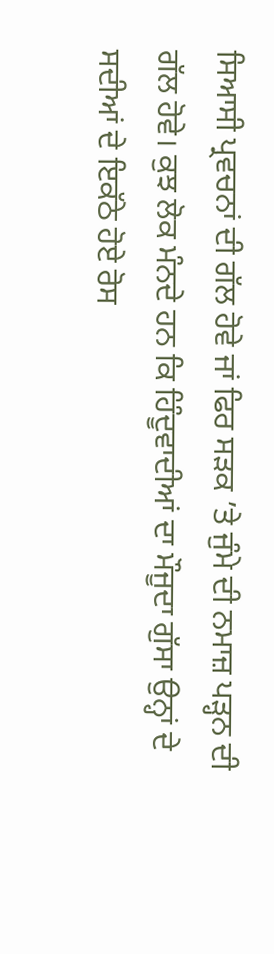ਸਿਆਸੀ ਪ੍ਰਵਚਨਾਂ ਦੀ ਗੱਲ ਹੋਵੇ ਜਾਂ ਫਿਰ ਸੜਕ ’ਤੇ ਜੁੰਮੇ ਦੀ ਨਮਾਜ਼ ਪੜ੍ਹਨ ਦੀ ਗੱਲ ਹੋਵੇ। ਕੁਝ ਲੋਕ ਮੰਨਦੇ ਹਨ ਕਿ ਹਿੰਦੂਵਾਦੀਆਂ ਦਾ ਮੌਜੂਦਾ ਗੁੱਸਾ ਉਨ੍ਹਾਂ ਦੇ ਸਦੀਆਂ ਦੇ ਇਕੱਠੇ ਹੋਏ ਰੋਸ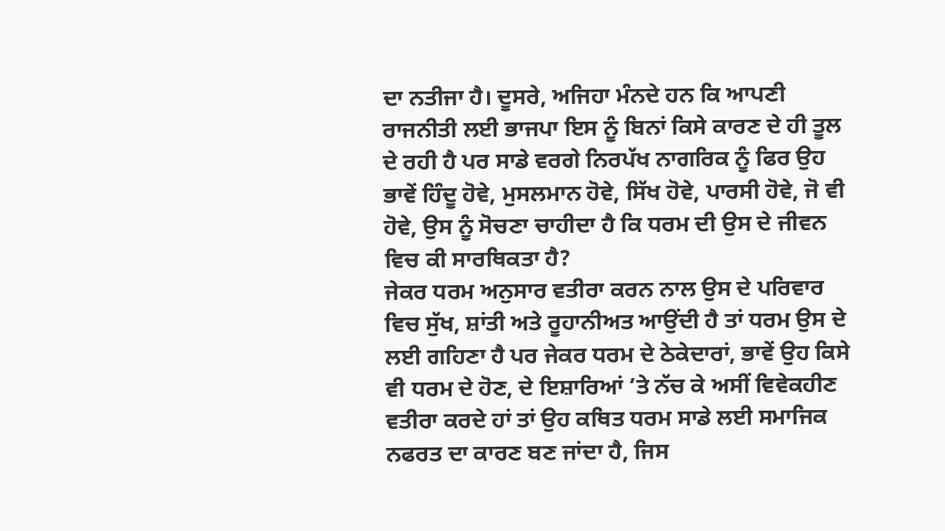ਦਾ ਨਤੀਜਾ ਹੈ। ਦੂਸਰੇ, ਅਜਿਹਾ ਮੰਨਦੇ ਹਨ ਕਿ ਆਪਣੀ ਰਾਜਨੀਤੀ ਲਈ ਭਾਜਪਾ ਇਸ ਨੂੰ ਬਿਨਾਂ ਕਿਸੇ ਕਾਰਣ ਦੇ ਹੀ ਤੂਲ ਦੇ ਰਹੀ ਹੈ ਪਰ ਸਾਡੇ ਵਰਗੇ ਨਿਰਪੱਖ ਨਾਗਰਿਕ ਨੂੰ ਫਿਰ ਉਹ ਭਾਵੇਂ ਹਿੰਦੂ ਹੋਵੇ, ਮੁਸਲਮਾਨ ਹੋਵੇ, ਸਿੱਖ ਹੋਵੇ, ਪਾਰਸੀ ਹੋਵੇ, ਜੋ ਵੀ ਹੋਵੇ, ਉਸ ਨੂੰ ਸੋਚਣਾ ਚਾਹੀਦਾ ਹੈ ਕਿ ਧਰਮ ਦੀ ਉਸ ਦੇ ਜੀਵਨ ਵਿਚ ਕੀ ਸਾਰਥਿਕਤਾ ਹੈ?
ਜੇਕਰ ਧਰਮ ਅਨੁਸਾਰ ਵਤੀਰਾ ਕਰਨ ਨਾਲ ਉਸ ਦੇ ਪਰਿਵਾਰ ਵਿਚ ਸੁੱਖ, ਸ਼ਾਂਤੀ ਅਤੇ ਰੂਹਾਨੀਅਤ ਆਉਂਦੀ ਹੈ ਤਾਂ ਧਰਮ ਉਸ ਦੇ ਲਈ ਗਹਿਣਾ ਹੈ ਪਰ ਜੇਕਰ ਧਰਮ ਦੇ ਠੇਕੇਦਾਰਾਂ, ਭਾਵੇਂ ਉਹ ਕਿਸੇ ਵੀ ਧਰਮ ਦੇ ਹੋਣ, ਦੇ ਇਸ਼ਾਰਿਆਂ ’ਤੇ ਨੱਚ ਕੇ ਅਸੀਂ ਵਿਵੇਕਹੀਣ ਵਤੀਰਾ ਕਰਦੇ ਹਾਂ ਤਾਂ ਉਹ ਕਥਿਤ ਧਰਮ ਸਾਡੇ ਲਈ ਸਮਾਜਿਕ ਨਫਰਤ ਦਾ ਕਾਰਣ ਬਣ ਜਾਂਦਾ ਹੈ, ਜਿਸ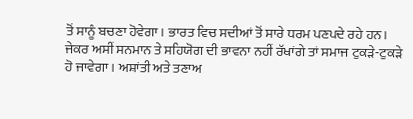ਤੋਂ ਸਾਨੂੰ ਬਚਣਾ ਹੋਵੇਗਾ। ਭਾਰਤ ਵਿਚ ਸਦੀਆਂ ਤੋਂ ਸਾਰੇ ਧਰਮ ਪਣਪਦੇ ਰਹੇ ਹਨ। ਜੇਕਰ ਅਸੀਂ ਸਨਮਾਨ ਤੇ ਸਹਿਯੋਗ ਦੀ ਭਾਵਨਾ ਨਹੀਂ ਰੱਖਾਂਗੇ ਤਾਂ ਸਮਾਜ ਟੁਕੜੇ-ਟੁਕੜੇ ਹੋ ਜਾਵੇਗਾ। ਅਸ਼ਾਂਤੀ ਅਤੇ ਤਣਾਅ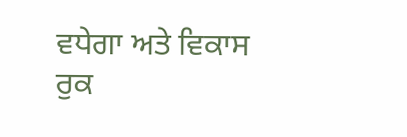ਵਧੇਗਾ ਅਤੇ ਵਿਕਾਸ ਰੁਕ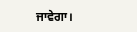ਜਾਵੇਗਾ।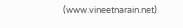(www.vineetnarain.net)